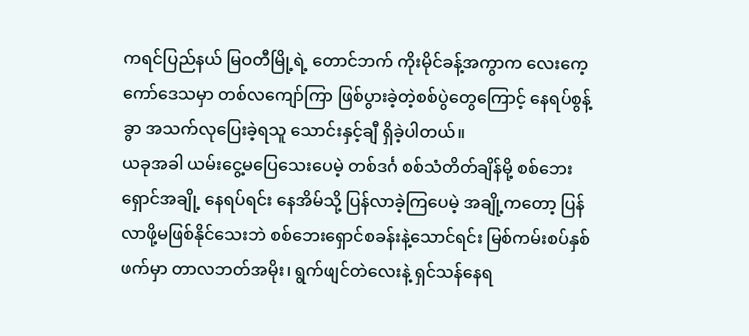ကရင်ပြည်နယ် မြဝတီမြို့ရဲ့ တောင်ဘက် ကိုးမိုင်ခန့်အကွာက လေးကေ့ကော်ဒေသမှာ တစ်လကျော်ကြာ ဖြစ်ပွားခဲ့တဲ့စစ်ပွဲတွေကြောင့် နေရပ်စွန့်ခွာ အသက်လုပြေးခဲ့ရသူ သောင်းနှင့်ချီ ရှိခဲ့ပါတယ်။
ယခုအခါ ယမ်းငွေ့မပြေသေးပေမဲ့ တစ်ဒင်္ဂ စစ်သံတိတ်ချိန်မို့ စစ်ဘေးရှောင်အချို့ နေရပ်ရင်း နေအိမ်သို့ ပြန်လာခဲ့ကြပေမဲ့ အချို့ကတော့ ပြန်လာဖို့မဖြစ်နိုင်သေးဘဲ စစ်ဘေးရှောင်စခန်းနဲ့သောင်ရင်း မြစ်ကမ်းစပ်နှစ်ဖက်မှာ တာလဘတ်အမိုး၊ ရွက်ဖျင်တဲလေးနဲ့ ရှင်သန်နေရ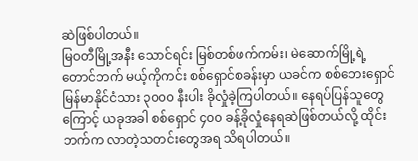ဆဲဖြစ်ပါတယ်။
မြဝတီမြို့အနီး သောင်ရင်း မြစ်တစ်ဖက်ကမ်း၊ မဲဆောက်မြို့ရဲ့ တောင်ဘက် မယ့်ကိုကင်း စစ်ရှောင်စခန်းမှာ ယခင်က စစ်ဘေးရှောင် မြန်မာနိုင်ငံသား ၃၀၀၀ နီးပါး ခိုလှုံခဲ့ကြပါတယ်။ နေရပ်ပြန်သူတွေကြောင့် ယခုအခါ စစ်ရှောင် ၄၀၀ ခန့်ခိုလှုံနေရဆဲဖြစ်တယ်လို့ ထိုင်းဘက်က လာတဲ့သတင်းတွေအရ သိရပါတယ်။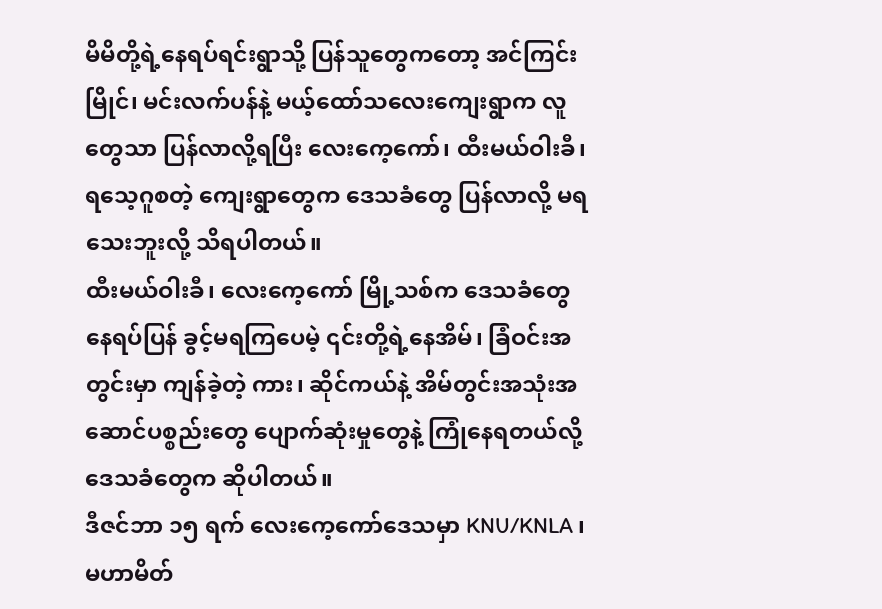မိမိတို့ရဲ့နေရပ်ရင်းရွာသို့ ပြန်သူတွေကတော့ အင်ကြင်းမြိုင်၊ မင်းလက်ပန်နဲ့ မယ့်ထော်သလေးကျေးရွာက လူတွေသာ ပြန်လာလို့ရပြီး လေးကေ့ကော်၊ ထီးမယ်ဝါးခီ၊ ရသေ့ဂူစတဲ့ ကျေးရွာတွေက ဒေသခံတွေ ပြန်လာလို့ မရသေးဘူးလို့ သိရပါတယ်။
ထီးမယ်ဝါးခီ၊ လေးကေ့ကော် မြို့သစ်က ဒေသခံတွေနေရပ်ပြန် ခွင့်မရကြပေမဲ့ ၎င်းတို့ရဲ့နေအိမ်၊ ခြံဝင်းအတွင်းမှာ ကျန်ခဲ့တဲ့ ကား၊ ဆိုင်ကယ်နဲ့ အိမ်တွင်းအသုံးအဆောင်ပစ္စည်းတွေ ပျောက်ဆုံးမှုတွေနဲ့ ကြုံနေရတယ်လို့ ဒေသခံတွေက ဆိုပါတယ်။
ဒီဇင်ဘာ ၁၅ ရက် လေးကေ့ကော်ဒေသမှာ KNU/KNLA ၊ မဟာမိတ်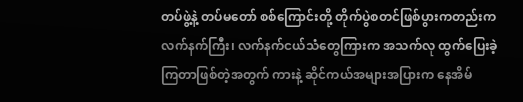တပ်ဖွဲ့နဲ့ တပ်မတော် စစ်ကြောင်းတို့ တိုက်ပွဲစတင်ဖြစ်ပွားကတည်းက လက်နက်ကြီး၊ လက်နက်ငယ်သံတွေကြားက အသက်လု ထွက်ပြေးခဲ့ကြတာဖြစ်တဲ့အတွက် ကားနဲ့ ဆိုင်ကယ်အများအပြားက နေအိမ်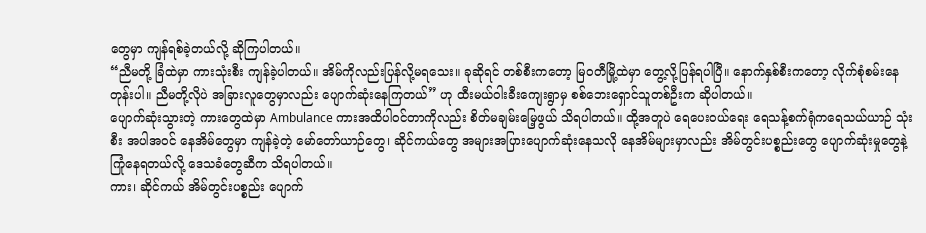တွေမှာ ကျန်ရစ်ခဲ့တယ်လို့ ဆိုကြပါတယ်။
“ညီမတို့ ခြံထဲမှာ ကားသုံးစီး ကျန်ခဲ့ပါတယ်။ အိမ်ကိုလည်းပြန်လို့မရသေး။ ခုဆိုရင် တစ်စီးကတော့ မြဝတီမြို့ထဲမှာ တွေ့လို့ပြန်ရပါပြီ။ နောက်နှစ်စီးကတော့ လိုက်စုံစမ်းနေတုန်းပါ။ ညီမတို့လိုပဲ အခြားလူတွေမှာလည်း ပျောက်ဆုံးနေကြတယ်” ဟု ထီးမယ်ဝါးခီးကျေးရွာမှ စစ်ဘေးရှောင်သူတစ်ဦးက ဆိုပါတယ်။
ပျောက်ဆုံးသွားတဲ့ ကားတွေထဲမှာ Ambulance ကားအထိပါဝင်တာကိုလည်း စိတ်မချမ်းမြေ့ဖွယ် သိရပါတယ်။ ထို့အတူပဲ ရေပေးဝယ်ရေး ရေသန့်စက်ရုံကရေသယ်ယာဉ် သုံးစီး အပါအဝင် နေအိမ်တွေမှာ ကျန်ခဲ့တဲ့ မော်တော်ယာဉ်တွေ၊ ဆိုင်ကယ်တွေ အများအပြားပျောက်ဆုံးနေသလို နေအိမ်များမှာလည်း အိမ်တွင်းပစ္စည်းတွေ ပျောက်ဆုံးမှုတွေနဲ့ ကြုံနေရတယ်လို့ ဒေသခံတွေဆီက သိရပါတယ်။
ကား၊ ဆိုင်ကယ် အိမ်တွင်းပစ္စည်း ပျောက်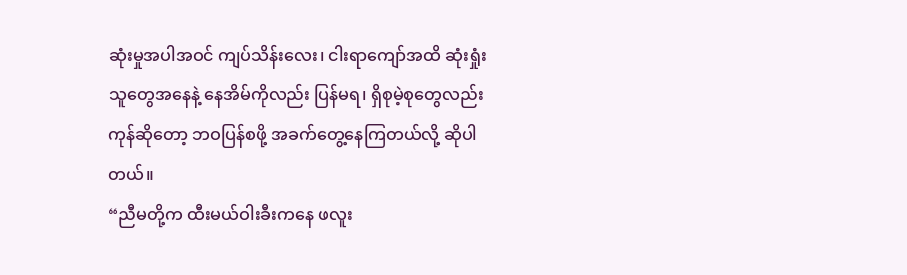ဆုံးမှုအပါအဝင် ကျပ်သိန်းလေး၊ ငါးရာကျော်အထိ ဆုံးရှုံးသူတွေအနေနဲ့ နေအိမ်ကိုလည်း ပြန်မရ၊ ရှိစုမဲ့စုတွေလည်း ကုန်ဆိုတော့ ဘဝပြန်စဖို့ အခက်တွေ့နေကြတယ်လို့ ဆိုပါတယ်။
“ညီမတို့က ထီးမယ်ဝါးခီးကနေ ဖလူး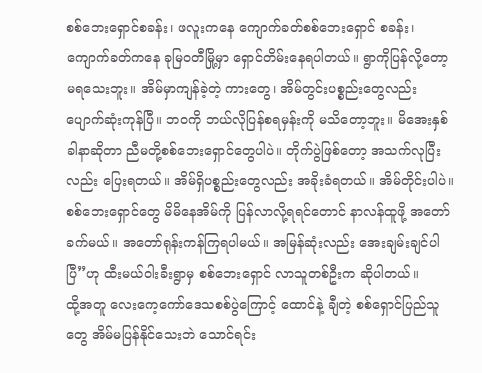စစ်ဘေးရှောင်စခန်း၊ ဖလူးကနေ ကျောက်ခတ်စစ်ဘေးရှောင် စခန်း၊ ကျောက်ခတ်ကနေ ခုမြဝတီမြို့မှာ ရှောင်တိမ်းနေရပါတယ်။ ရွာကိုပြန်လို့တော့ မရသေးဘူး။ အိမ်မှာကျန်ခဲ့တဲ့ ကားတွေ၊ အိမ်တွင်းပစ္စည်းတွေလည်း ပျောက်ဆုံးကုန်ပြီ။ ဘဝကို ဘယ်လိုပြန်စရမှန်းကို မသိတော့ဘူး။ မိအေးနှစ်ခါနာဆိုတာ ညီမတို့စစ်ဘေးရှောင်တွေပါပဲ။ တိုက်ပွဲဖြစ်တော့ အသက်လုပြီးလည်း ပြေးရတယ်။ အိမ်ရှိပစ္စည်းတွေလည်း အခိုးခံရတယ်။ အိမ်တိုင်းပါပဲ။ စစ်ဘေးရှောင်တွေ မိမိနေအိမ်ကို ပြန်လာလို့ရရင်တောင် နာလန်ထူဖို့ အတော်ခက်မယ်။ အတော်ရုန်းကန်ကြရပါမယ်။ အမြန်ဆုံးလည်း အေးချမ်းချင်ပါပြီ”ဟု ထီးမယ်ဝါးခီးရွာမှ စစ်ဘေးရှောင် လာသူတစ်ဦးက ဆိုပါတယ်။
ထို့အတူ လေးကေ့ကော်ဒေသစစ်ပွဲကြောင့် ထောင်နဲ့ ချီတဲ့ စစ်ရှောင်ပြည်သူတွေ အိမ်မပြန်နိုင်သေးဘဲ သောင်ရင်း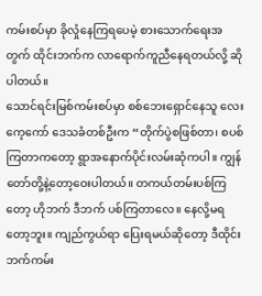ကမ်းစပ်မှာ ခိုလှုံနေကြရပေမဲ့ စားသောက်ရေးအတွက် ထိုင်းဘက်က လာရောက်ကူညီနေရတယ်လို့ ဆိုပါတယ်။
သောင်ရင်းမြစ်ကမ်းစပ်မှာ စစ်ဘေးရှောင်နေသူ လေးကေ့ကော် ဒေသခံတစ်ဦးက “တိုက်ပွဲစဖြစ်တာ၊ စပစ်ကြတာကတော့ ရွာအနောက်ပိုင်းလမ်းဆုံကပါ။ ကျွန်တော်တို့နဲ့တော့ဝေးပါတယ်။ တကယ်တမ်းပစ်ကြတော့ ဟိုဘက် ဒီဘက် ပစ်ကြတာလေ။ နေလို့မရတော့ဘူး။ ကျည်ကွယ်ရာ ပြေးရမယ်ဆိုတော့ ဒီထိုင်းဘက်ကမ်း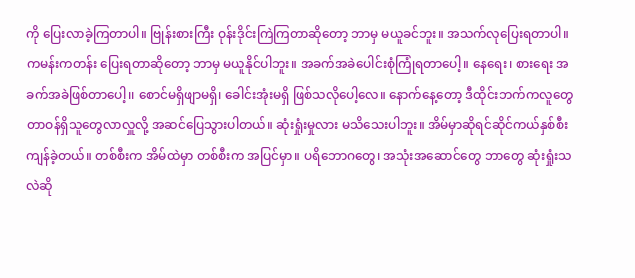ကို ပြေးလာခဲ့ကြတာပါ။ ဗြုန်းစားကြီး ဝုန်းဒိုင်းကြဲကြတာဆိုတော့ ဘာမှ မယူခင်ဘူး။ အသက်လုပြေးရတာပါ။ ကမန်းကတန်း ပြေးရတာဆိုတော့ ဘာမှ မယူနိုင်ပါဘူး။ အခက်အခဲပေါင်းစုံကြုံရတာပေါ့။ နေရေး၊ စားရေး အခက်အခဲဖြစ်တာပေါ့၊၊ စောင်မရှိဖျာမရှိ၊ ခေါင်းအုံးမရှိ ဖြစ်သလိုပေါ့လေ။ နောက်နေ့တော့ ဒီထိုင်းဘက်ကလူတွေ တာဝန်ရှိသူတွေလာလှူလို့ အဆင်ပြေသွားပါတယ်။ ဆုံးရှုံးမှုလား မသိသေးပါဘူး။ အိမ်မှာဆိုရင်ဆိုင်ကယ်နှစ်စီး ကျန်ခဲ့တယ်။ တစ်စီးက အိမ်ထဲမှာ တစ်စီးက အပြင်မှာ။ ပရိဘောဂတွေ၊ အသုံးအဆောင်တွေ ဘာတွေ ဆုံးရှုံးသလဲဆို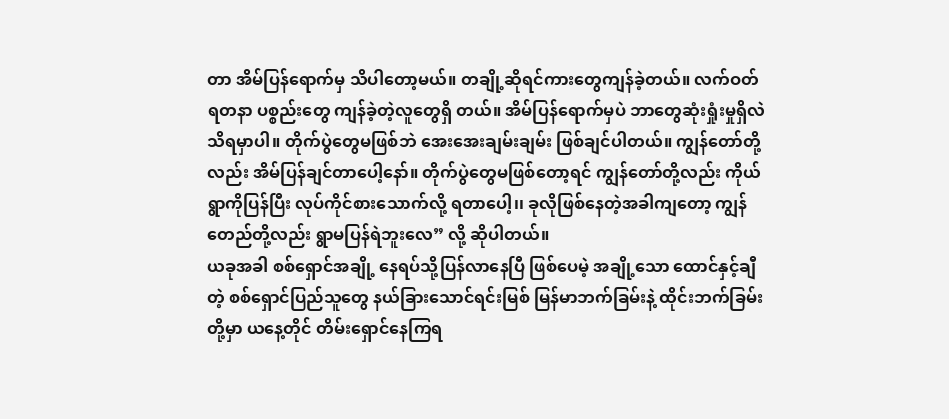တာ အိမ်ပြန်ရောက်မှ သိပါတော့မယ်။ တချို့ဆိုရင်ကားတွေကျန်ခဲ့တယ်။ လက်ဝတ်ရတနာ ပစ္စည်းတွေ ကျန်ခဲ့တဲ့လူတွေရှိ တယ်။ အိမ်ပြန်ရောက်မှပဲ ဘာတွေဆုံးရှုံးမှုရှိလဲ သိရမှာပါ။ တိုက်ပွဲတွေမဖြစ်ဘဲ အေးအေးချမ်းချမ်း ဖြစ်ချင်ပါတယ်။ ကျွန်တော်တို့လည်း အိမ်ပြန်ချင်တာပေါ့နော်။ တိုက်ပွဲတွေမဖြစ်တော့ရင် ကျွန်တော်တို့လည်း ကိုယ်ရွာကိုပြန်ပြီး လုပ်ကိုင်စားသောက်လို့ ရတာပေါ့၊၊ ခုလိုဖြစ်နေတဲ့အခါကျတော့ ကျွန်တေည်တို့လည်း ရွာမပြန်ရဲဘူးလေ” လို့ ဆိုပါတယ်။
ယခုအခါ စစ်ရှောင်အချို့ နေရပ်သို့ပြန်လာနေပြီ ဖြစ်ပေမဲ့ အချို့သော ထောင်နှင့်ချီတဲ့ စစ်ရှောင်ပြည်သူတွေ နယ်ခြားသောင်ရင်းမြစ် မြန်မာဘက်ခြမ်းနဲ့ ထိုင်းဘက်ခြမ်းတို့မှာ ယနေ့တိုင် တိမ်းရှောင်နေကြရ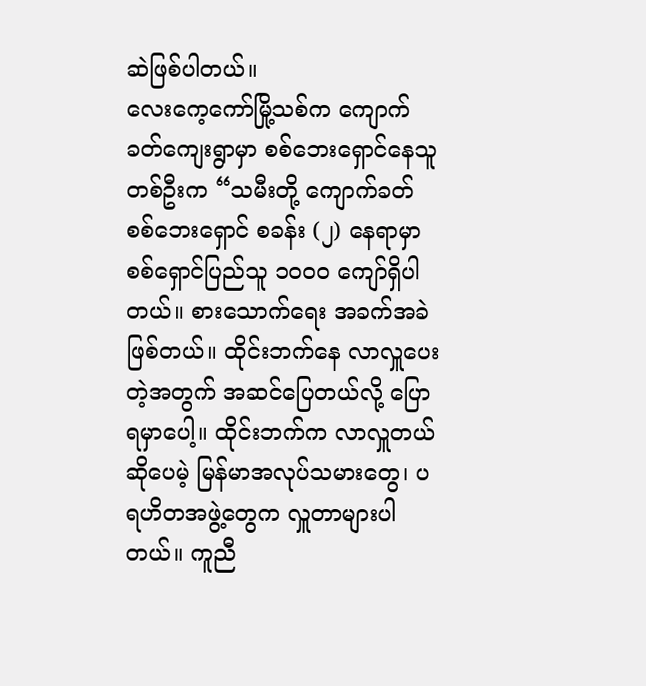ဆဲဖြစ်ပါတယ်။
လေးကေ့ကော်မြို့သစ်က ကျောက်ခတ်ကျေးရွာမှာ စစ်ဘေးရှောင်နေသူတစ်ဦးက “သမီးတို့ ကျောက်ခတ် စစ်ဘေးရှောင် စခန်း (၂) နေရာမှာ စစ်ရှောင်ပြည်သူ ၁၀၀၀ ကျော်ရှိပါတယ်။ စားသောက်ရေး အခက်အခဲဖြစ်တယ်။ ထိုင်းဘက်နေ လာလှူပေးတဲ့အတွက် အဆင်ပြေတယ်လို့ ပြောရမှာပေါ့။ ထိုင်းဘက်က လာလှူတယ်ဆိုပေမဲ့ မြန်မာအလုပ်သမားတွေ၊ ပရဟိတအဖွဲ့တွေက လှူတာများပါတယ်။ ကူညီ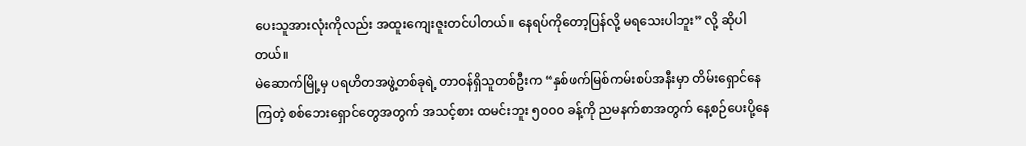ပေးသူအားလုံးကိုလည်း အထူးကျေးဇူးတင်ပါတယ်။ နေရပ်ကိုတော့ပြန်လို့ မရသေးပါဘူး” လို့ ဆိုပါတယ်။
မဲဆောက်မြို့မှ ပရဟိတအဖွဲ့တစ်ခုရဲ့ တာဝန်ရှိသူတစ်ဦးက “နှစ်ဖက်မြစ်ကမ်းစပ်အနီးမှာ တိမ်းရှောင်နေကြတဲ့ စစ်ဘေးရှောင်တွေအတွက် အသင့်စား ထမင်းဘူး ၅၀၀၀ ခန့်ကို ညမနက်စာအတွက် နေ့စဉ်ပေးပို့နေ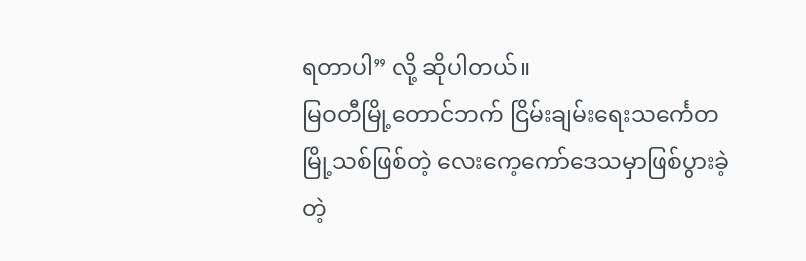ရတာပါ” လို့ ဆိုပါတယ်။
မြဝတီမြို့တောင်ဘက် ငြိမ်းချမ်းရေးသင်္ကေတမြို့သစ်ဖြစ်တဲ့ လေးကေ့ကော်ဒေသမှာဖြစ်ပွားခဲ့တဲ့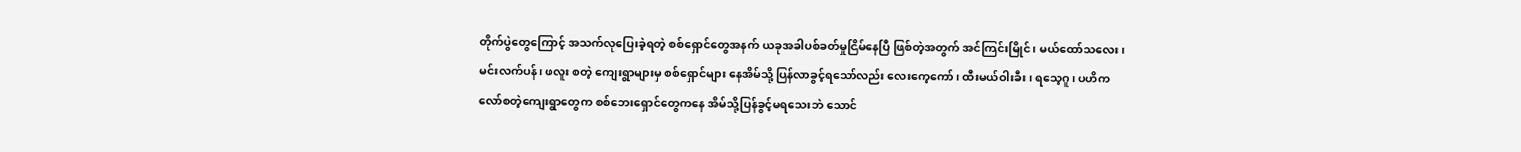တိုက်ပွဲတွေကြောင့် အသက်လုပြေးခဲ့ရတဲ့ စစ်ရှောင်တွေအနက် ယခုအခါပစ်ခတ်မှုငြိမ်နေပြီ ဖြစ်တဲ့အတွက် အင်ကြင်းမြိုင်၊ မယ်ထော်သလေး၊ မင်းလက်ပန်၊ ဖလူး စတဲ့ ကျေးရွာများမှ စစ်ရှောင်များ နေအိမ်သို့ ပြန်လာခွင့်ရသော်လည်း လေးကေ့ကော်၊ ထီးမယ်ဝါးခီး၊ ရသေ့ဂူ၊ ပဟိကလော်စတဲ့ကျေးရွာတွေက စစ်ဘေးရှောင်တွေကနေ အိမ်သို့ပြန်ခွင့်မရသေးဘဲ သောင်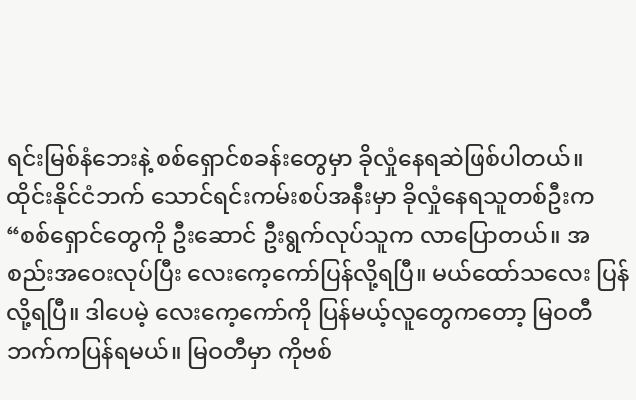ရင်းမြစ်နံဘေးနဲ့ စစ်ရှောင်စခန်းတွေမှာ ခိုလှုံနေရဆဲဖြစ်ပါတယ်။
ထိုင်းနိုင်ငံဘက် သောင်ရင်းကမ်းစပ်အနီးမှာ ခိုလှုံနေရသူတစ်ဦးက “စစ်ရှောင်တွေကို ဦးဆောင် ဦးရွက်လုပ်သူက လာပြောတယ်။ အစည်းအဝေးလုပ်ပြီး လေးကေ့ကော်ပြန်လို့ရပြီ။ မယ်ထော်သလေး ပြန်လို့ရပြီ။ ဒါပေမဲ့ လေးကေ့ကော်ကို ပြန်မယ့်လူတွေကတော့ မြဝတီဘက်ကပြန်ရမယ်။ မြဝတီမှာ ကိုဗစ်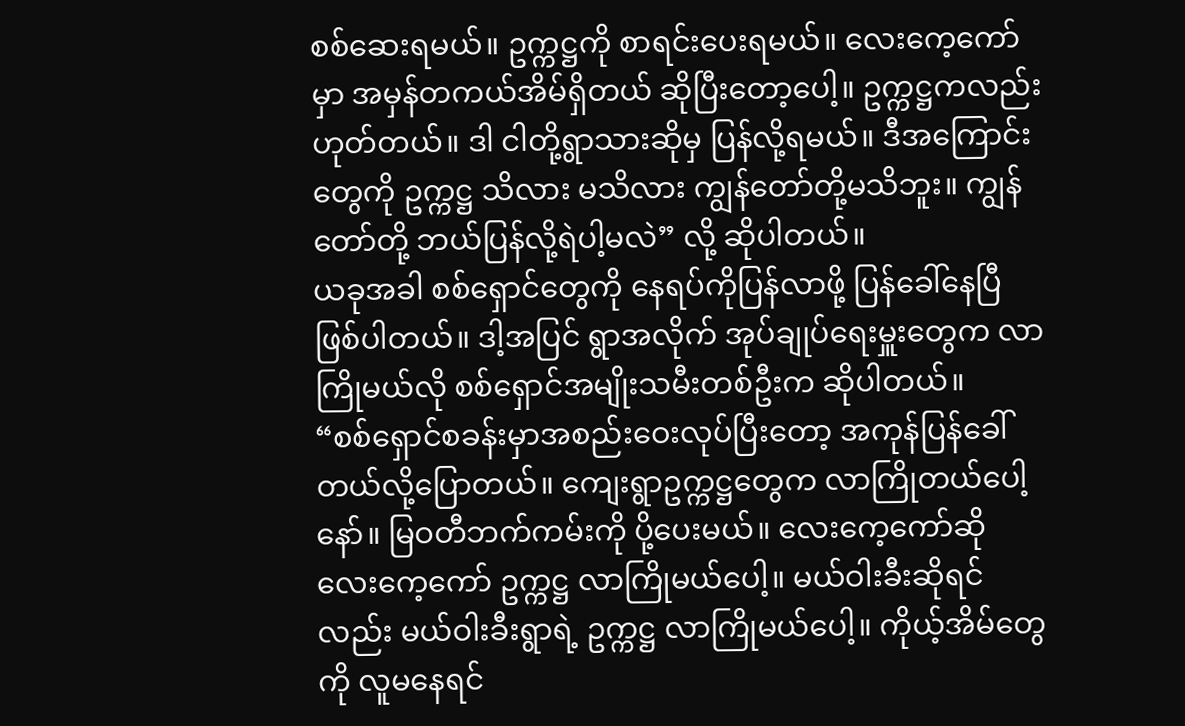စစ်ဆေးရမယ်။ ဥက္ကဋ္ဌကို စာရင်းပေးရမယ်။ လေးကေ့ကော်မှာ အမှန်တကယ်အိမ်ရှိတယ် ဆိုပြီးတော့ပေါ့။ ဥက္ကဋ္ဌကလည်း ဟုတ်တယ်။ ဒါ ငါတို့ရွာသားဆိုမှ ပြန်လို့ရမယ်။ ဒီအကြောင်းတွေကို ဥက္ကဋ္ဌ သိလား မသိလား ကျွန်တော်တို့မသိဘူး။ ကျွန်တော်တို့ ဘယ်ပြန်လို့ရဲပါ့မလဲ” လို့ ဆိုပါတယ်။
ယခုအခါ စစ်ရှောင်တွေကို နေရပ်ကိုပြန်လာဖို့ ပြန်ခေါ်နေပြီ ဖြစ်ပါတယ်။ ဒါ့အပြင် ရွာအလိုက် အုပ်ချုပ်ရေးမှူးတွေက လာကြိုမယ်လို စစ်ရှောင်အမျိုးသမီးတစ်ဦးက ဆိုပါတယ်။
“စစ်ရှောင်စခန်းမှာအစည်းဝေးလုပ်ပြီးတော့ အကုန်ပြန်ခေါ်တယ်လို့ပြောတယ်။ ကျေးရွာဥက္ကဋ္ဌတွေက လာကြိုတယ်ပေါ့နော်။ မြဝတီဘက်ကမ်းကို ပို့ပေးမယ်။ လေးကေ့ကော်ဆို လေးကေ့ကော် ဥက္ကဋ္ဌ လာကြိုမယ်ပေါ့။ မယ်ဝါးခီးဆိုရင်လည်း မယ်ဝါးခီးရွာရဲ့ ဥက္ကဋ္ဌ လာကြိုမယ်ပေါ့။ ကိုယ့်အိမ်တွေကို လူမနေရင်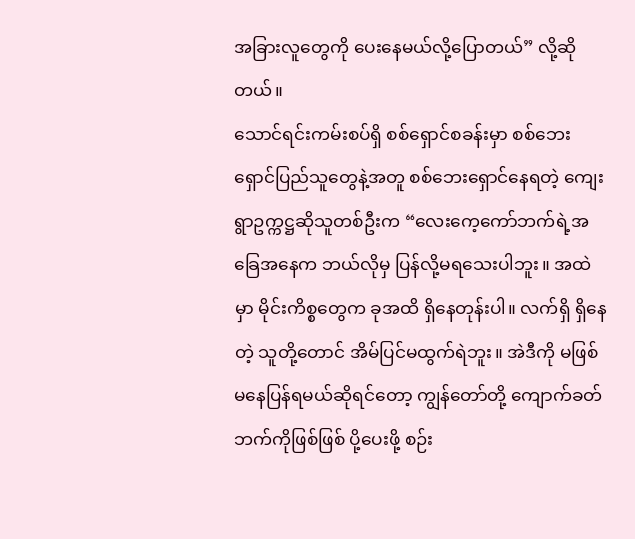အခြားလူတွေကို ပေးနေမယ်လို့ပြောတယ်” လို့ဆိုတယ်။
သောင်ရင်းကမ်းစပ်ရှိ စစ်ရှောင်စခန်းမှာ စစ်ဘေးရှောင်ပြည်သူတွေနဲ့အတူ စစ်ဘေးရှောင်နေရတဲ့ ကျေးရွာဥက္ကဋ္ဌဆိုသူတစ်ဦးက “လေးကေ့ကော်ဘက်ရဲ့အခြေအနေက ဘယ်လိုမှ ပြန်လို့မရသေးပါဘူး။ အထဲမှာ မိုင်းကိစ္စတွေက ခုအထိ ရှိနေတုန်းပါ။ လက်ရှိ ရှိနေတဲ့ သူတို့တောင် အိမ်ပြင်မထွက်ရဲဘူး။ အဲဒီကို မဖြစ်မနေပြန်ရမယ်ဆိုရင်တော့ ကျွန်တော်တို့ ကျောက်ခတ်ဘက်ကိုဖြစ်ဖြစ် ပို့ပေးဖို့ စဉ်း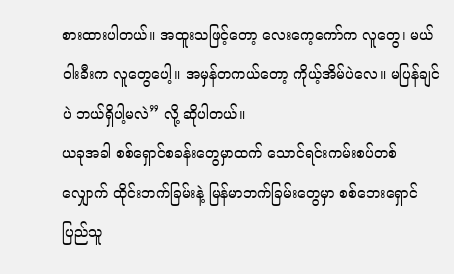စားထားပါတယ်။ အထူးသဖြင့်တော့ လေးကေ့ကော်က လူတွေ၊ မယ်ဝါးခီးက လူတွေပေါ့။ အမှန်တကယ်တော့ ကိုယ့်အိမ်ပဲလေ။ မပြန်ချင်ပဲ ဘယ်ရှိပါ့မလဲ” လို့ ဆိုပါတယ်။
ယခုအခါ စစ်ရှောင်စခန်းတွေမှာထက် သောင်ရင်းကမ်းစပ်တစ်လျှောက် ထိုင်းဘက်ခြမ်းနဲ့ မြန်မာဘက်ခြမ်းတွေမှာ စစ်ဘေးရှောင် ပြည်သူ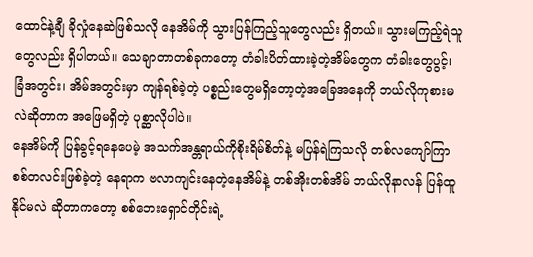ထောင်နဲ့ချီ ခိုလှုံနေဆဲဖြစ်သလို နေအိမ်ကို သွားပြန်ကြည့်သူတွေလည်း ရှိတယ်။ သွားမကြည့်ရဲသူတွေလည်း ရှိပါတယ်။ သေချာတာတစ်ခုကတော့ တံခါးပိတ်ထားခဲ့တဲ့အိမ်တွေက တံခါးတွေပွင့်၊ ခြံအတွင်း၊ အိမ်အတွင်းမှာ ကျန်ရစ်ခဲ့တဲ့ ပစ္စည်းတွေမရှိတော့တဲ့အခြေအနေကို ဘယ်လိုကုစားမလဲဆိုတာက အဖြေမရှိတဲ့ ပုစ္ဆာလိုပါပဲ။
နေအိမ်ကို ပြန်ခွင့်ရနေပေမဲ့ အသက်အန္တရာယ်ကိုစိုးရိမ်စိတ်နဲ့ မပြန်ရဲကြသလို တစ်လကျော်ကြာ စစ်တလင်းဖြစ်ခဲ့တဲ့ နေရာက ဗလာကျင်းနေတဲ့နေအိမ်နဲ့ တစ်အိုးတစ်အိမ် ဘယ်လိုနာလန် ပြန်ထူနိုင်မလဲ ဆိုတာကတော့ စစ်ဘေးရှောင်တိုင်းရဲ့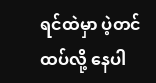ရင်ထဲမှာ ပဲ့တင်ထပ်လို့ နေပါ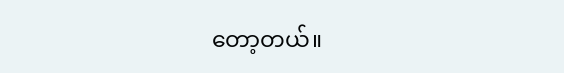တော့တယ်။